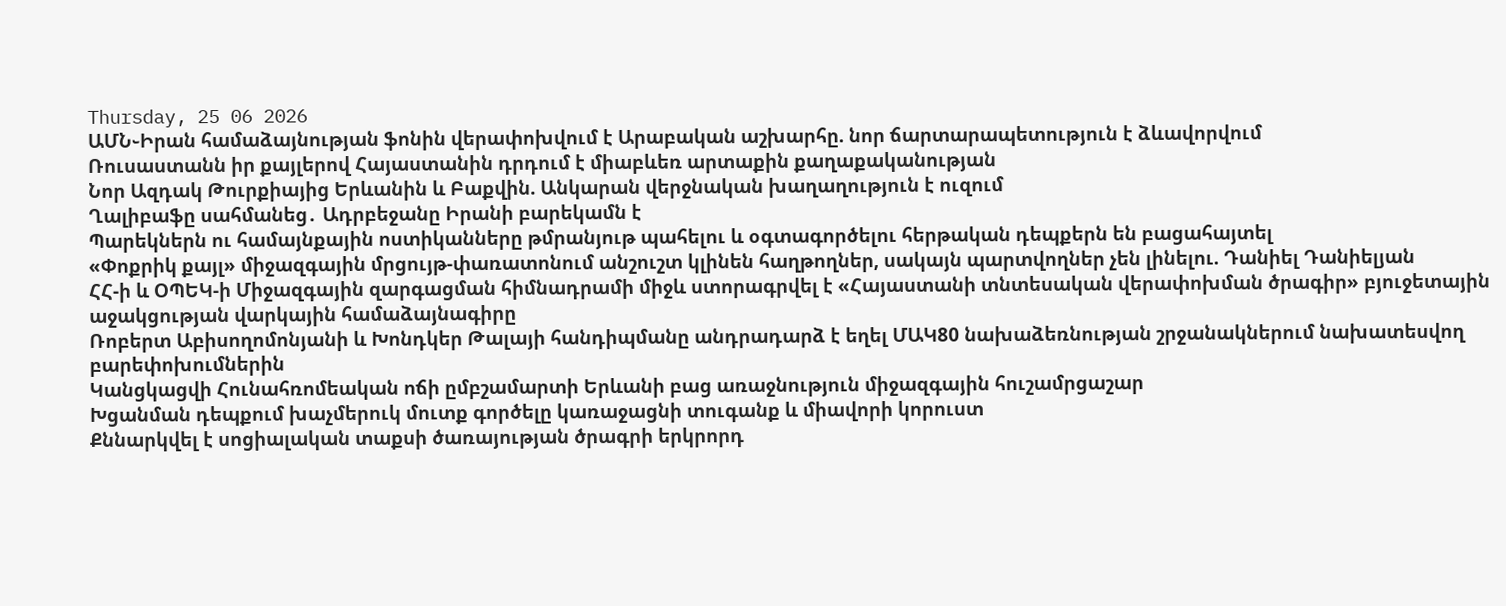Thursday, 25 06 2026
ԱՄՆ֊Իրան համաձայնության ֆոնին վերափոխվում է Արաբական աշխարհը. նոր ճարտարապետություն է ձևավորվում
Ռուսաստանն իր քայլերով Հայաստանին դրդում է միաբևեռ արտաքին քաղաքականության
Նոր Ազդակ Թուրքիայից Երևանին և Բաքվին. Անկարան վերջնական խաղաղություն է ուզում
Ղալիբաֆը սահմանեց․ Ադրբեջանը Իրանի բարեկամն է
Պարեկներն ու համայնքային ոստիկանները թմրանյութ պահելու և օգտագործելու հերթական դեպքերն են բացահայտել
«Փոքրիկ քայլ» միջազգային մրցույթ-փառատոնում անշուշտ կլինեն հաղթողներ, սակայն պարտվողներ չեն լինելու. Դանիել Դանիելյան
ՀՀ-ի և ՕՊԵԿ-ի Միջազգային զարգացման հիմնադրամի միջև ստորագրվել է «Հայաստանի տնտեսական վերափոխման ծրագիր» բյուջետային աջակցության վարկային համաձայնագիրը
Ռոբերտ Աբիսողոմոնյանի և Խոնդկեր Թալայի հանդիպմանը անդրադարձ է եղել ՄԱԿ80 նախաձեռնության շրջանակներում նախատեսվող բարեփոխումներին
Կանցկացվի Հունահռոմեական ոճի ըմբշամարտի Երևանի բաց առաջնություն միջազգային հուշամրցաշար
Խցանման դեպքում խաչմերուկ մուտք գործելը կառաջացնի տուգանք և միավորի կորուստ
Քննարկվել է սոցիալական տաքսի ծառայության ծրագրի երկրորդ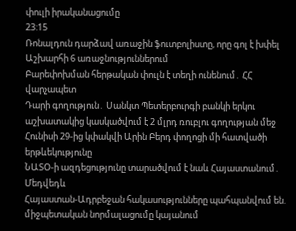փուլի իրականացումը
23:15
Ռոնալդուն դարձավ առաջին ֆուտբոլիստը, որը գոլ է խփել Աշխարհի 6 առաջնություններում
Բարեփոխման հերթական փուլն է տեղի ունենում․ ՀՀ վարչապետ
Դարի գողություն․ Սանկտ Պետերբուրգի բանկի երկու աշխատակից կասկածվում է 2 մլրդ ռուբլու գողության մեջ
Հունիսի 29-ից կփակվի Արին Բերդ փողոցի մի հատվածի երթևեկությունը
ՆԱՏՕ-ի ազդեցությունը տարածվում է նաև Հայաստանում․ Մեդվեդև
Հայաստան-Ադրբեջան հակասությունները պահպանվում են. միջպետական նորմալացումը կայանում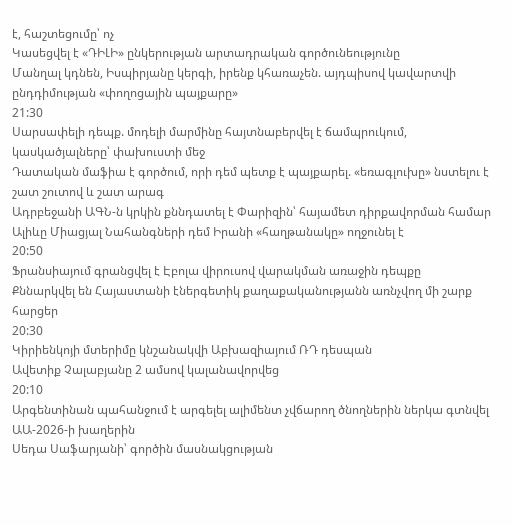է, հաշտեցումը՝ ոչ
Կասեցվել է «ԴԻԼԻ» ընկերության արտադրական գործունեությունը
Մանղալ կդնեն, Իսպիրյանը կերգի, իրենք կհառաչեն. այդպիսով կավարտվի ընդդիմության «փողոցային պայքարը»
21:30
Սարսափելի դեպք. մոդելի մարմինը հայտնաբերվել է ճամպրուկում, կասկածյալները՝ փախուստի մեջ
Դատական մաֆիա է գործում, որի դեմ պետք է պայքարել. «եռագլուխը» նստելու է շատ շուտով և շատ արագ
Ադրբեջանի ԱԳՆ-ն կրկին քննդատել է Փարիզին՝ հայամետ դիրքավորման համար
Ալիևը Միացյալ Նահանգների դեմ Իրանի «հաղթանակը» ողջունել է
20:50
Ֆրանսիայում գրանցվել է Էբոլա վիրուսով վարակման առաջին դեպքը
Քննարկվել են Հայաստանի էներգետիկ քաղաքականությանն առնչվող մի շարք հարցեր
20:30
Կիրիենկոյի մտերիմը կնշանակվի Աբխազիայում ՌԴ դեսպան
Ավետիք Չալաբյանը 2 ամսով կալանավորվեց
20:10
Արգենտինան պահանջում է արգելել ալիմենտ չվճարող ծնողներին ներկա գտնվել ԱԱ-2026-ի խաղերին
Սեդա Սաֆարյանի՝ գործին մասնակցության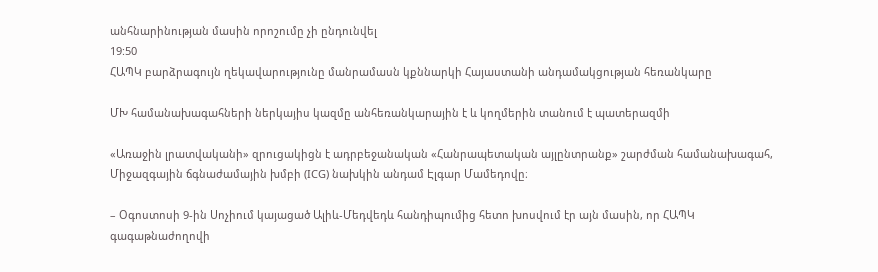անհնարինության մասին որոշումը չի ընդունվել
19:50
ՀԱՊԿ բարձրագույն ղեկավարությունը մանրամասն կքննարկի Հայաստանի անդամակցության հեռանկարը

ՄԽ համանախագահների ներկայիս կազմը անհեռանկարային է և կողմերին տանում է պատերազմի

«Առաջին լրատվականի» զրուցակիցն է ադրբեջանական «Հանրապետական այլընտրանք» շարժման համանախագահ, Միջազգային ճգնաժամային խմբի (ICG) նախկին անդամ Էլգար Մամեդովը։

– Օգոստոսի 9-ին Սոչիում կայացած Ալիև-Մեդվեդև հանդիպումից հետո խոսվում էր այն մասին, որ ՀԱՊԿ գագաթնաժողովի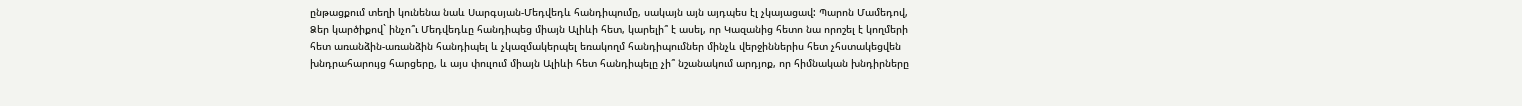ընթացքում տեղի կունենա նաև Սարգսյան-Մեդվեդև հանդիպումը, սակայն այն այդպես էլ չկայացավ: Պարոն Մամեդով, Ձեր կարծիքով` ինչո՞ւ Մեդվեդևը հանդիպեց միայն Ալիևի հետ, կարելի՞ է ասել, որ Կազանից հետո նա որոշել է կողմերի հետ առանձին-առանձին հանդիպել և չկազմակերպել եռակողմ հանդիպումներ մինչև վերջիններիս հետ չհստակեցվեն խնդրահարույց հարցերը, և այս փուլում միայն Ալիևի հետ հանդիպելը չի՞ նշանակում արդյոք, որ հիմնական խնդիրները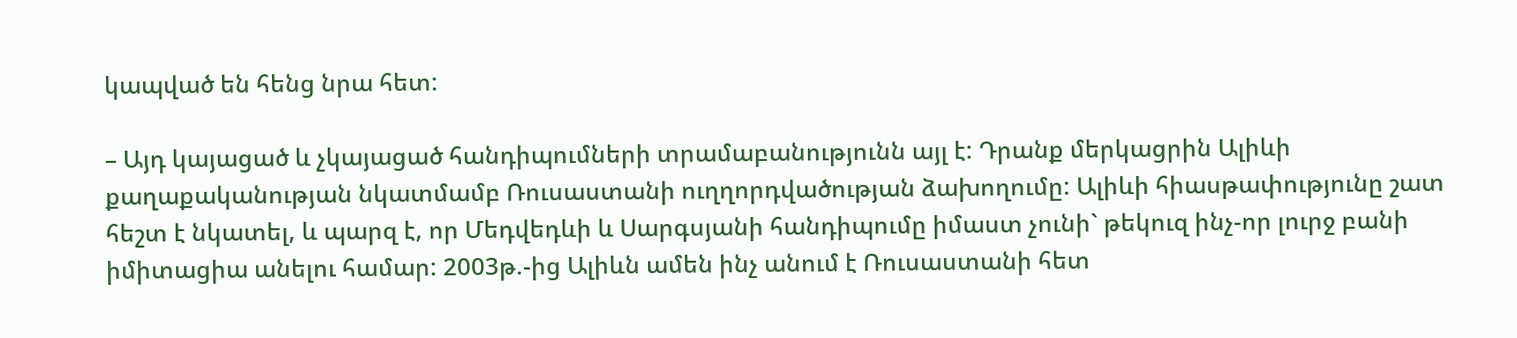կապված են հենց նրա հետ:

– Այդ կայացած և չկայացած հանդիպումների տրամաբանությունն այլ է: Դրանք մերկացրին Ալիևի քաղաքականության նկատմամբ Ռուսաստանի ուղղորդվածության ձախողումը: Ալիևի հիասթափությունը շատ հեշտ է նկատել, և պարզ է, որ Մեդվեդևի և Սարգսյանի հանդիպումը իմաստ չունի` թեկուզ ինչ-որ լուրջ բանի իմիտացիա անելու համար: 2003թ.-ից Ալիևն ամեն ինչ անում է Ռուսաստանի հետ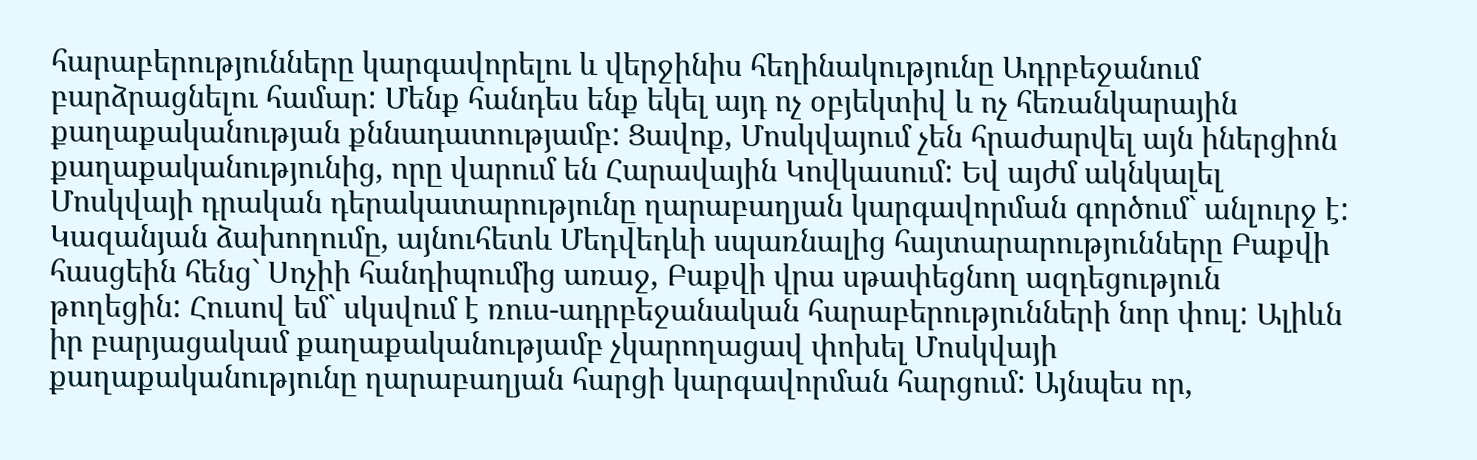հարաբերությունները կարգավորելու և վերջինիս հեղինակությունը Ադրբեջանում բարձրացնելու համար: Մենք հանդես ենք եկել այդ ոչ օբյեկտիվ և ոչ հեռանկարային քաղաքականության քննադատությամբ: Ցավոք, Մոսկվայում չեն հրաժարվել այն իներցիոն քաղաքականությունից, որը վարում են Հարավային Կովկասում: Եվ այժմ ակնկալել Մոսկվայի դրական դերակատարությունը ղարաբաղյան կարգավորման գործում` անլուրջ է: Կազանյան ձախողումը, այնուհետև Մեդվեդևի սպառնալից հայտարարությունները Բաքվի հասցեին հենց` Սոչիի հանդիպումից առաջ, Բաքվի վրա սթափեցնող ազդեցություն թողեցին: Հուսով եմ` սկսվում է ռուս-ադրբեջանական հարաբերությունների նոր փուլ: Ալիևն իր բարյացակամ քաղաքականությամբ չկարողացավ փոխել Մոսկվայի քաղաքականությունը ղարաբաղյան հարցի կարգավորման հարցում: Այնպես որ,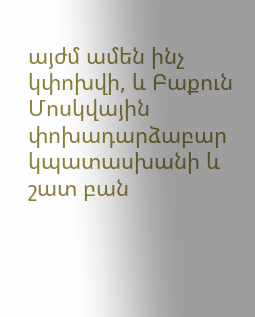այժմ ամեն ինչ կփոխվի, և Բաքուն Մոսկվային փոխադարձաբար կպատասխանի և շատ բան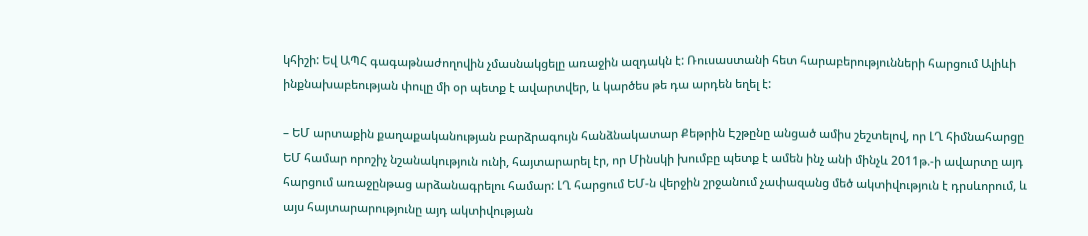կհիշի: Եվ ԱՊՀ գագաթնաժողովին չմասնակցելը առաջին ազդակն է: Ռուսաստանի հետ հարաբերությունների հարցում Ալիևի ինքնախաբեության փուլը մի օր պետք է ավարտվեր, և կարծես թե դա արդեն եղել է:

– ԵՄ արտաքին քաղաքականության բարձրագույն հանձնակատար Քեթրին Էշթընը անցած ամիս շեշտելով, որ ԼՂ հիմնահարցը ԵՄ համար որոշիչ նշանակություն ունի, հայտարարել էր, որ Մինսկի խումբը պետք է ամեն ինչ անի մինչև 2011թ.-ի ավարտը այդ հարցում առաջընթաց արձանագրելու համար: ԼՂ հարցում ԵՄ-ն վերջին շրջանում չափազանց մեծ ակտիվություն է դրսևորում, և այս հայտարարությունը այդ ակտիվության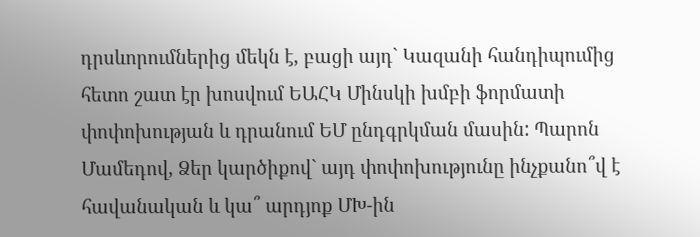դրսևորումներից մեկն է, բացի այդ` Կազանի հանդիպումից հետո շատ էր խոսվում ԵԱՀԿ Մինսկի խմբի ֆորմատի փոփոխության և դրանում ԵՄ ընդգրկման մասին: Պարոն Մամեդով, Ձեր կարծիքով` այդ փոփոխությունը ինչքանո՞վ է հավանական և կա՞ արդյոք ՄԽ-ին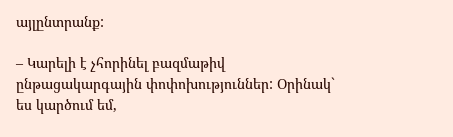այլընտրանք:

– Կարելի է չհորինել բազմաթիվ ընթացակարգային փոփոխություններ: Օրինակ` ես կարծում եմ,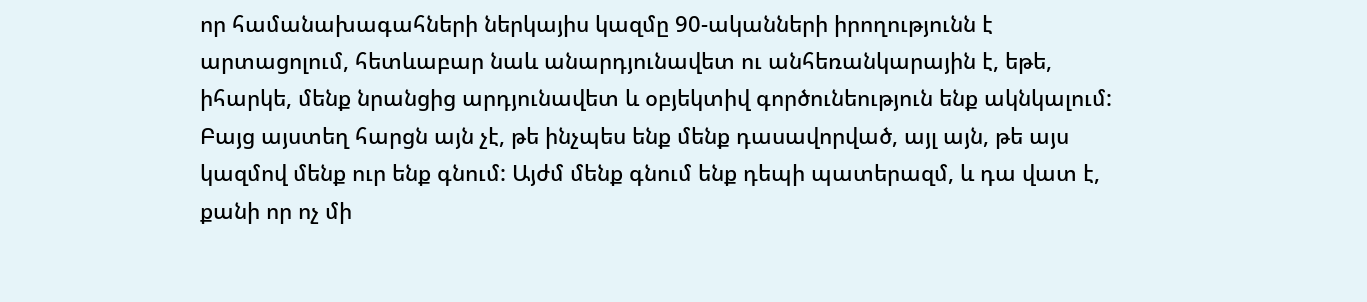որ համանախագահների ներկայիս կազմը 90-ականների իրողությունն է արտացոլում, հետևաբար նաև անարդյունավետ ու անհեռանկարային է, եթե, իհարկե, մենք նրանցից արդյունավետ և օբյեկտիվ գործունեություն ենք ակնկալում: Բայց այստեղ հարցն այն չէ, թե ինչպես ենք մենք դասավորված, այլ այն, թե այս կազմով մենք ուր ենք գնում: Այժմ մենք գնում ենք դեպի պատերազմ, և դա վատ է, քանի որ ոչ մի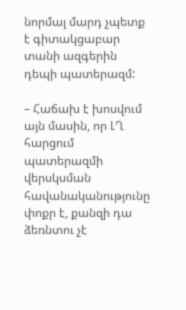նորմալ մարդ չպետք է գիտակցաբար տանի ազգերին դեպի պատերազմ:

– Հաճախ է խոսվում այն մասին, որ ԼՂ հարցում պատերազմի վերսկսման հավանականությունը փոքր է, քանզի դա ձեռնտու չէ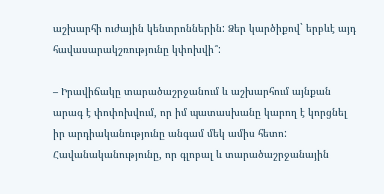աշխարհի ուժային կենտրոններին: Ձեր կարծիքով` երբևէ այդ հավասարակշռությունը կփոխվի՞:

– Իրավիճակը տարածաշրջանում և աշխարհում այնքան արագ է փոփոխվում, որ իմ պատասխանը կարող է կորցնել իր արդիականությունը անգամ մեկ ամիս հետո: Հավանականությունը, որ գլոբալ և տարածաշրջանային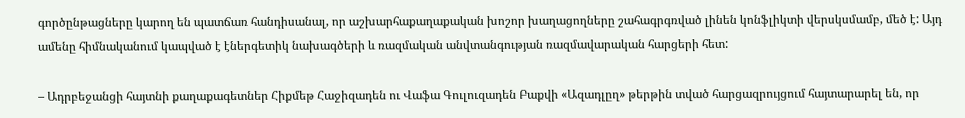գործընթացները կարող են պատճառ հանդիսանալ, որ աշխարհաքաղաքական խոշոր խաղացողները շահագրգռված լինեն կոնֆլիկտի վերսկսմամբ, մեծ է: Այդ ամենը հիմնականում կապված է էներգետիկ նախագծերի և ռազմական անվտանգության ռազմավարական հարցերի հետ:

– Ադրբեջանցի հայտնի քաղաքագետներ Հիքմեթ Հաջիզադեն ու Վաֆա Գուլուզադեն Բաքվի «Ազադլըղ» թերթին տված հարցազրույցում հայտարարել են, որ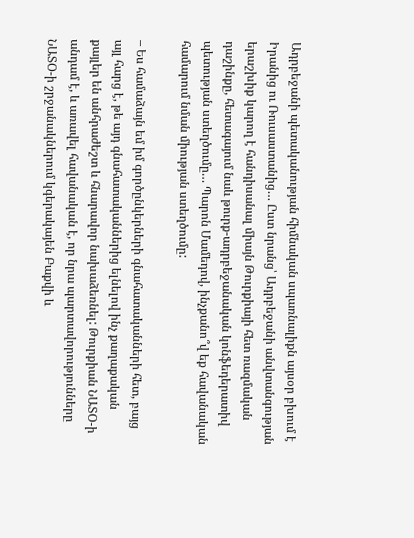Ադրբեջանի պետականության հիմնական սպառնալիքն այսօր բխում է Իրանից ու Ռուսաստանից… Ըստ նրանց՝ Ադրբեջանի անվտանգության երաշխիք կարող է հանդիսանալ միայն Թուրքիայի հետ ռազմական դաշինքը, հետագայում նաև թուրք-ադրբեջանական կոնֆեդերատիվ պետության ստեղծումը… Պարոն Մամեդով, ինչքանո՞վ եք հավանական համարում նման միության ստեղծումը:

– Ես համաձայն եմ իմ գործընկերների գնահատականների հետ, բայց այլ հարց է, թե այդ գնահատականներից ելնելով ինչ քաղաքական քայլեր են անհրաժեշտ և հնարավոր նախաձեռնել: Թուրքիան ՆԱՏՕ-ի անդամ է, և առավել հավանական է, որ նրա պարտավորությունները ՆԱՏՕ-ի շրջանակներում կգերակայեն Բաքվի և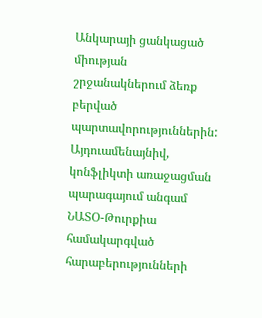Անկարայի ցանկացած միության շրջանակներում ձեռք բերված պարտավորություններին: Այդուամենայնիվ, կոնֆլիկտի առաջացման պարագայում անգամ ՆԱՏՕ-Թուրքիա համակարգված հարաբերությունների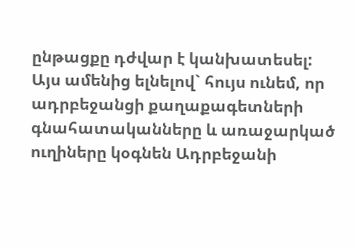ընթացքը դժվար է կանխատեսել: Այս ամենից ելնելով` հույս ունեմ, որ ադրբեջանցի քաղաքագետների գնահատականները և առաջարկած ուղիները կօգնեն Ադրբեջանի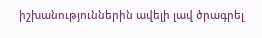իշխանություններին ավելի լավ ծրագրել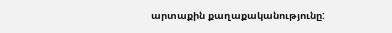արտաքին քաղաքականությունը: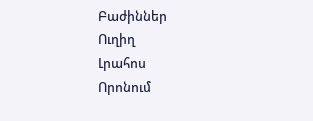Բաժիններ
Ուղիղ
Լրահոս
Որոնում